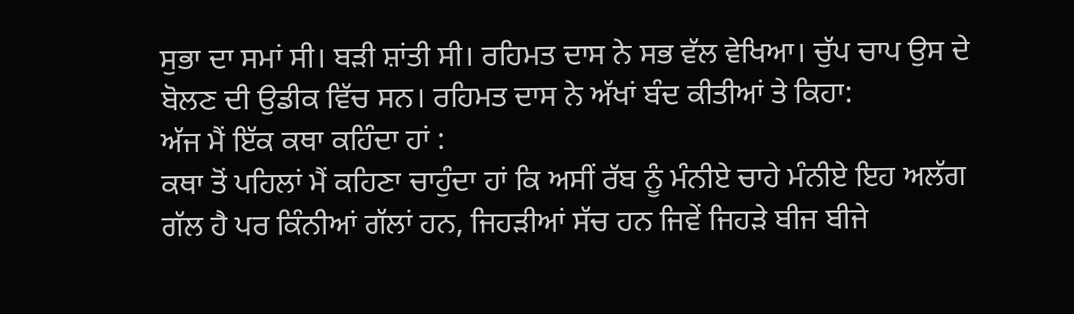ਸੁਭਾ ਦਾ ਸਮਾਂ ਸੀ। ਬੜੀ ਸ਼ਾਂਤੀ ਸੀ। ਰਹਿਮਤ ਦਾਸ ਨੇ ਸਭ ਵੱਲ ਵੇਖਿਆ। ਚੁੱਪ ਚਾਪ ਉਸ ਦੇ ਬੋਲਣ ਦੀ ਉਡੀਕ ਵਿੱਚ ਸਨ। ਰਹਿਮਤ ਦਾਸ ਨੇ ਅੱਖਾਂ ਬੰਦ ਕੀਤੀਆਂ ਤੇ ਕਿਹਾ:
ਅੱਜ ਮੈਂ ਇੱਕ ਕਥਾ ਕਹਿੰਦਾ ਹਾਂ :
ਕਥਾ ਤੋਂ ਪਹਿਲਾਂ ਮੈਂ ਕਹਿਣਾ ਚਾਹੁੰਦਾ ਹਾਂ ਕਿ ਅਸੀਂ ਰੱਬ ਨੂੰ ਮੰਨੀਏ ਚਾਹੇ ਮੰਨੀਏ ਇਹ ਅਲੱਗ ਗੱਲ ਹੈ ਪਰ ਕਿੰਨੀਆਂ ਗੱਲਾਂ ਹਨ, ਜਿਹੜੀਆਂ ਸੱਚ ਹਨ ਜਿਵੇਂ ਜਿਹੜੇ ਬੀਜ ਬੀਜੇ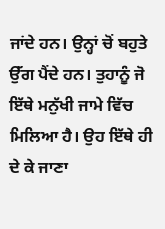ਜਾਂਦੇ ਹਨ। ਉਨ੍ਹਾਂ ਚੋਂ ਬਹੁਤੇ ਉੱਗ ਪੈਂਦੇ ਹਨ। ਤੁਹਾਨੂੰ ਜੋ ਇੱਥੇ ਮਨੁੱਖੀ ਜਾਮੇ ਵਿੱਚ ਮਿਲਿਆ ਹੈ। ਉਹ ਇੱਥੇ ਹੀ ਦੇ ਕੇ ਜਾਣਾ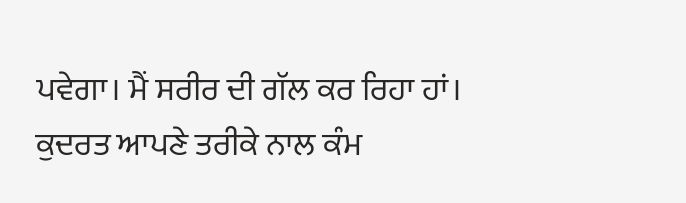ਪਵੇਗਾ। ਮੈਂ ਸਰੀਰ ਦੀ ਗੱਲ ਕਰ ਰਿਹਾ ਹਾਂ। ਕੁਦਰਤ ਆਪਣੇ ਤਰੀਕੇ ਨਾਲ ਕੰਮ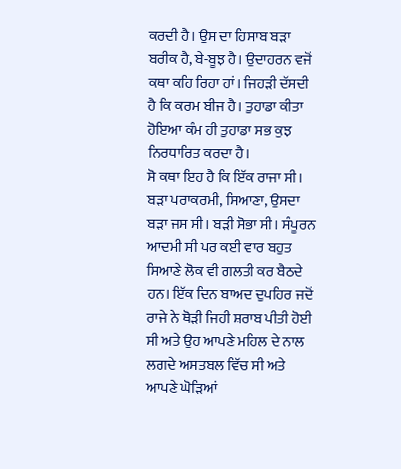ਕਰਦੀ ਹੈ। ਉਸ ਦਾ ਹਿਸਾਬ ਬੜਾ ਬਰੀਕ ਹੈ, ਬੇ-ਬੂਝ ਹੈ। ਉਦਾਹਰਨ ਵਜੋਂ ਕਥਾ ਕਹਿ ਰਿਹਾ ਹਾਂ। ਜਿਹੜੀ ਦੱਸਦੀ ਹੈ ਕਿ ਕਰਮ ਬੀਜ ਹੈ। ਤੁਹਾਡਾ ਕੀਤਾ ਹੋਇਆ ਕੰਮ ਹੀ ਤੁਹਾਡਾ ਸਭ ਕੁਝ ਨਿਰਧਾਰਿਤ ਕਰਦਾ ਹੈ।
ਸੋ ਕਥਾ ਇਹ ਹੈ ਕਿ ਇੱਕ ਰਾਜਾ ਸੀ। ਬੜਾ ਪਰਾਕਰਮੀ, ਸਿਆਣਾ, ਉਸਦਾ ਬੜਾ ਜਸ ਸੀ। ਬੜੀ ਸੋਭਾ ਸੀ। ਸੰਪੂਰਨ ਆਦਮੀ ਸੀ ਪਰ ਕਈ ਵਾਰ ਬਹੁਤ ਸਿਆਣੇ ਲੋਕ ਵੀ ਗਲਤੀ ਕਰ ਬੈਠਦੇ ਹਨ। ਇੱਕ ਦਿਨ ਬਾਅਦ ਦੁਪਹਿਰ ਜਦੋਂ ਰਾਜੇ ਨੇ ਥੋੜੀ ਜਿਹੀ ਸ਼ਰਾਬ ਪੀਤੀ ਹੋਈ ਸੀ ਅਤੇ ਉਹ ਆਪਣੇ ਮਹਿਲ ਦੇ ਨਾਲ ਲਗਦੇ ਅਸਤਬਲ ਵਿੱਚ ਸੀ ਅਤੇ ਆਪਣੇ ਘੋੜਿਆਂ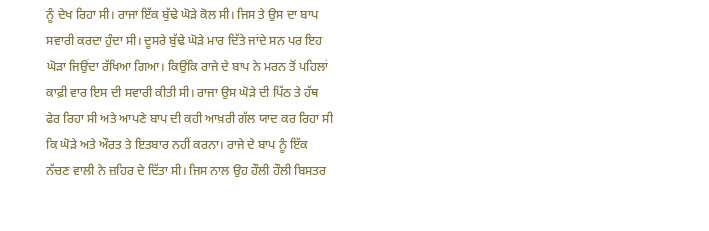ਨੂੰ ਦੇਖ ਰਿਹਾ ਸੀ। ਰਾਜਾ ਇੱਕ ਬੁੱਢੇ ਘੋੜੇ ਕੋਲ ਸੀ। ਜਿਸ ਤੇ ਉਸ ਦਾ ਬਾਪ ਸਵਾਰੀ ਕਰਦਾ ਹੁੰਦਾ ਸੀ। ਦੂਸਰੇ ਬੁੱਢੇ ਘੋੜੇ ਮਾਰ ਦਿੱਤੇ ਜਾਂਦੇ ਸਨ ਪਰ ਇਹ ਘੋੜਾ ਜਿਉਂਦਾ ਰੱਖਿਆ ਗਿਆ। ਕਿਉਂਕਿ ਰਾਜੇ ਦੇ ਬਾਪ ਨੇ ਮਰਨ ਤੋਂ ਪਹਿਲਾਂ ਕਾਫ਼ੀ ਵਾਰ ਇਸ ਦੀ ਸਵਾਰੀ ਕੀਤੀ ਸੀ। ਰਾਜਾ ਉਸ ਘੋੜੇ ਦੀ ਪਿੱਠ ਤੇ ਹੱਥ ਫੇਰ ਰਿਹਾ ਸੀ ਅਤੇ ਆਪਣੇ ਬਾਪ ਦੀ ਕਹੀ ਆਖ਼ਰੀ ਗੱਲ ਯਾਦ ਕਰ ਰਿਹਾ ਸੀ ਕਿ ਘੋੜੇ ਅਤੇ ਔਰਤ ਤੇ ਇਤਬਾਰ ਨਹੀਂ ਕਰਨਾ। ਰਾਜੇ ਦੇ ਬਾਪ ਨੂੰ ਇੱਕ ਨੱਚਣ ਵਾਲੀ ਨੇ ਜ਼ਹਿਰ ਦੇ ਦਿੱਤਾ ਸੀ। ਜਿਸ ਨਾਲ ਉਹ ਹੌਲੀ ਹੌਲੀ ਬਿਸਤਰ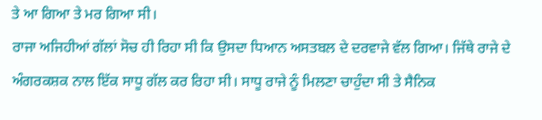ਤੇ ਆ ਗਿਆ ਤੇ ਮਰ ਗਿਆ ਸੀ।
ਰਾਜਾ ਅਜਿਹੀਆਂ ਗੱਲਾਂ ਸੋਚ ਹੀ ਰਿਹਾ ਸੀ ਕਿ ਉਸਦਾ ਧਿਆਨ ਅਸਤਬਲ ਦੇ ਦਰਵਾਜੇ ਵੱਲ ਗਿਆ। ਜਿੱਥੇ ਰਾਜੇ ਦੇ ਅੰਗਰਕਸ਼ਕ ਨਾਲ ਇੱਕ ਸਾਧੂ ਗੱਲ ਕਰ ਰਿਹਾ ਸੀ। ਸਾਧੂ ਰਾਜੇ ਨੂੰ ਮਿਲਣਾ ਚਾਹੁੰਦਾ ਸੀ ਤੇ ਸੈਨਿਕ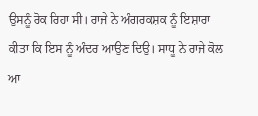ਉਸਨੂੰ ਰੋਕ ਰਿਹਾ ਸੀ। ਰਾਜੇ ਨੇ ਅੰਗਰਕਸ਼ਕ ਨੂੰ ਇਸ਼ਾਰਾ ਕੀਤਾ ਕਿ ਇਸ ਨੂੰ ਅੰਦਰ ਆਉਣ ਦਿਉ। ਸਾਧੂ ਨੇ ਰਾਜੇ ਕੋਲ ਆ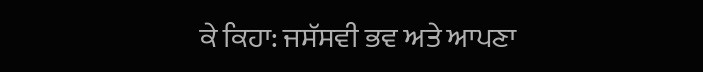ਕੇ ਕਿਹਾ: ਜਸੱਸਵੀ ਭਵ ਅਤੇ ਆਪਣਾ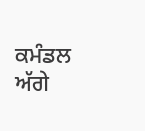ਕਮੰਡਲ ਅੱਗੇ